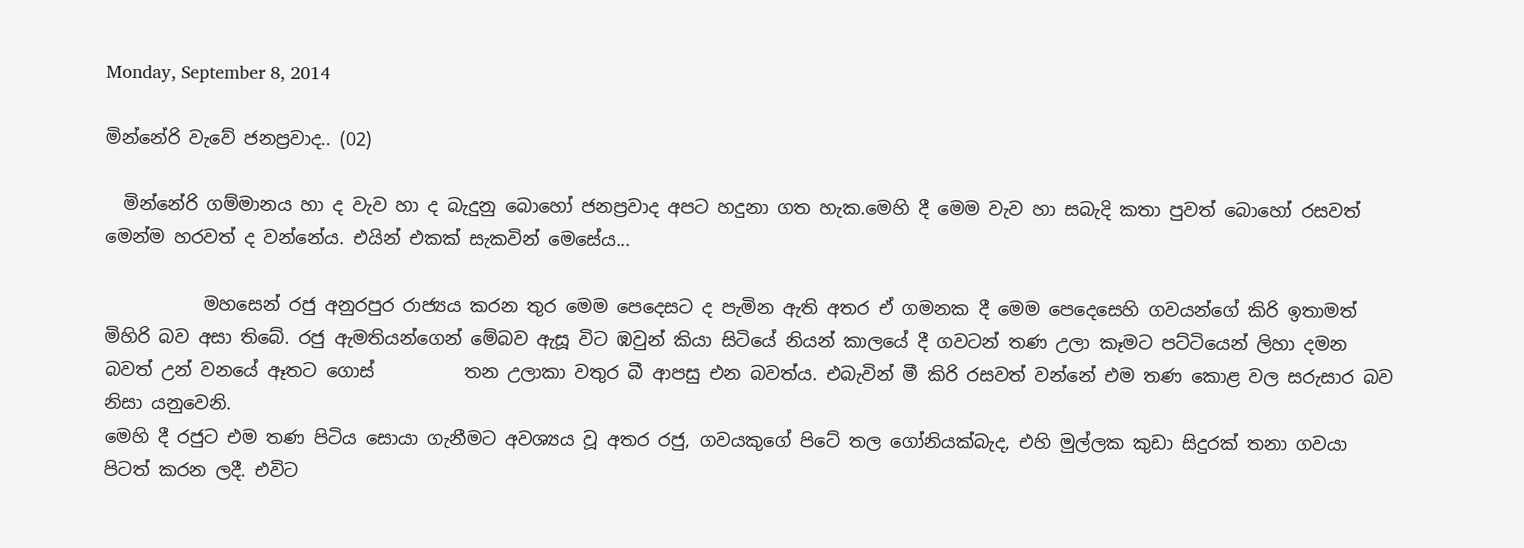Monday, September 8, 2014

මින්නේරි වැවේ ජනප්‍රවාද.. (02)

  මින්නේරි ගම්මානය හා ද වැව හා ද බැදුනු බොහෝ ජනප්‍රවාද අපට හදුනා ගත හැක.මෙහි දී මෙම වැව හා සබැදි කතා පුවත් බොහෝ රසවත් මෙන්ම හරවත් ද වන්නේය. එයින් එකක් සැකවින් මෙසේය...

           මහසෙන් රජු අනුරපුර රාජ්‍යය කරන තුර මෙම පෙදෙසට ද පැමින ඇති අතර ඒ ගමනක දී මෙම පෙදෙසෙහි ගවයන්ගේ කිරි ඉතාමත් මිහිරි බව අසා තිබේ. රජු ඇමතියන්ගෙන් මේබව ඇසූ විට ඹවුන් කියා සිටියේ නියන් කාලයේ දී ගවටන් තණ උලා කෑමට පට්ටියෙන් ලිහා දමන බවත් උන් වනයේ ඈතට ගොස්          තන උලාකා වතුර බී ආපසු එන බවත්ය. එබැවින් මී කිරි රසවත් වන්නේ එම තණ කොළ වල සරුසාර බව නිසා යනුවෙනි.
මෙහි දී රජුට එම තණ පිටිය සොයා ගැනීමට අවශ්‍යය වූ අතර රජු, ගවයකුගේ පිටේ තල ගෝනියක්බැද, එහි මුල්ලක කුඩා සිදුරක් තනා ගවයා පිටත් කරන ලදී. එවිට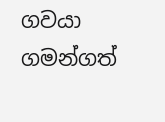ගවයා ගමන්ගත්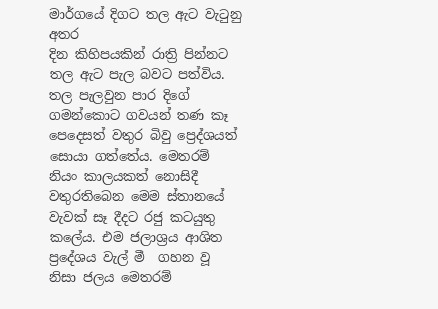මාර්ගයේ දිගට තල ඇට වැටුනු අතර
දින කිහිපයකින් රාත්‍රි පින්නට තල ඇට පැල බවට පත්විය. තල පැලවුන පාර දිගේ ගමන්කොට ගවයන් තණ කෑ පෙදෙසත් වතුර බිවු ප්‍රෙද්ශයත් සොයා ගත්තේය. මෙතරම් නියං කාලයකත් නොසිදී වතුරතිබෙන මෙම ස්තානයේ වැවක් සෑ දීදට රජු කටයුතු කලේය. එම ජලාශ්‍රය ආශිත ප්‍රදේශය වැල් මී  ගහන වූ නිසා ජලය මෙතරම්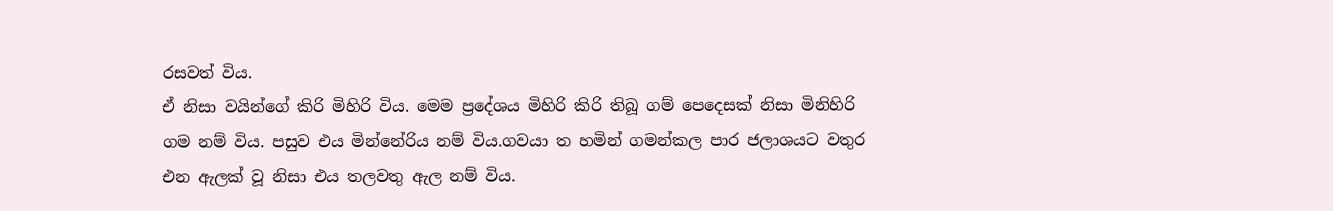රසවත් විය.
ඒ නිසා වයින්ගේ කිරි මිහිරි විය. මෙම ප්‍රදේශය මිහිරි කිරි තිබූ ගම් පෙදෙසක් නිසා මිනිහිරි ගම නම් විය. පසුව එය මින්නේරිය නම් විය.ගවයා ත හමින් ගමන්කල පාර ජලාශයට වතුර එන ඇලක් වූ නිසා එය තලවතු ඇල නම් විය.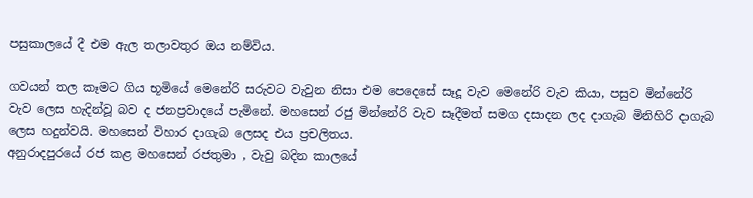පසුකාලයේ දී එම ඇල තලාවතුර ඔය නම්විය.

ගවයන් තල කෑමට ගිය භූමියේ මෙනේරි සරුවට වැවුන නිසා එම පෙදෙසේ සෑදූ වැව මෙනේරි වැව කියා, පසුව මින්නේරි වැව ලෙස හැදින්වූ බව ද ජනප්‍රවාදයේ පැමිනේ. මහසෙන් රජු මින්නේරි වැව සෑදීමත් සමග දසාදන ලද දාගැබ මිනිහිරි දාගැබ ලෙස හදුන්වයි. මහසෙන් විහාර දාගැබ ලෙසද එය ප්‍රචලිතය.
අනුරාදපුරයේ රජ කළ මහසෙන් රජතුමා , වැවු බදින කාලයේ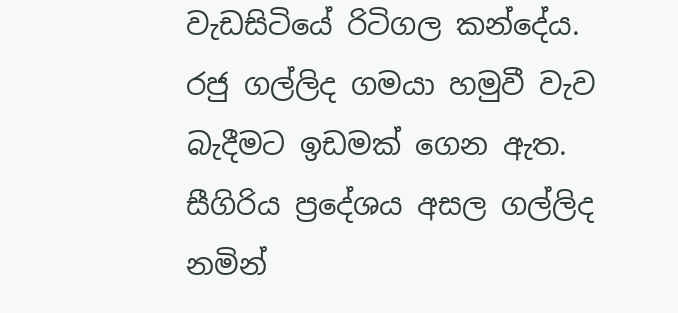වැඩසිටියේ රිටිගල කන්දේය. රජු ගල්ලිද ගමයා හමුවී වැව බැදීමට ඉඩමක් ගෙන ඇත. සීගිරිය ප්‍රදේශය අසල ගල්ලිද නමින්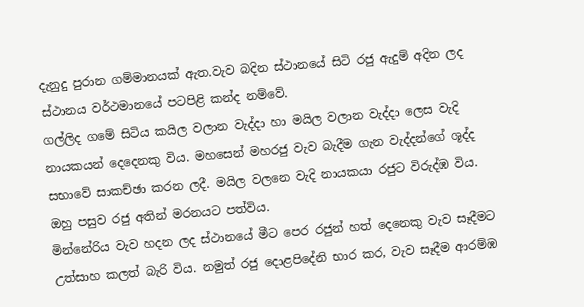දැනුදු පුරාන ගම්මානයක් ඇත.වැව බදින ස්ථානයේ සිටි රජු ඇදුම් අදින ලද ස්ථානය වර්ථමානයේ පටපිළි කන්ද නම්වේ.
ගල්ලිද ගමේ සිටිය කයිල වලාන වැද්දා හා මයිල වලාන වැද්දා ලෙස වැදි නායකයන් දෙදෙනකු විය. මහසෙන් මහරජු වැව බැදීම ගැන වැද්දන්ගේ ශූද්ද සභාවේ සාකච්ඡා කරන ලදී. මයිල වලනෙ වැදි නායකයා රජුට විරුද්ඹ විය. ඔහු පසුව රජු අතින් මරනයට පත්විය.
මින්නේරිය වැව හදන ලද ස්ථානයේ මීට පෙර රජුන් හත් දෙනෙකු වැව සෑදීමට උත්සාහ කලත් බැරි විය. නමුත් රජු දොළපිදේනි භාර කර, වැව සෑදීම ආරම්ඹ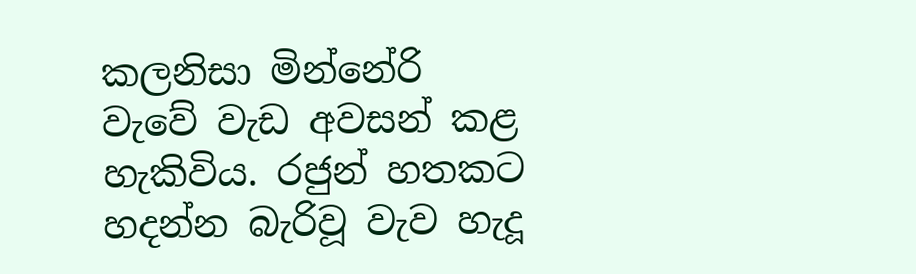කලනිසා මින්නේරි වැවේ වැඩ අවසන් කළ හැකිවිය. රජුන් හතකට හදන්න බැරිවූ වැව හැදූ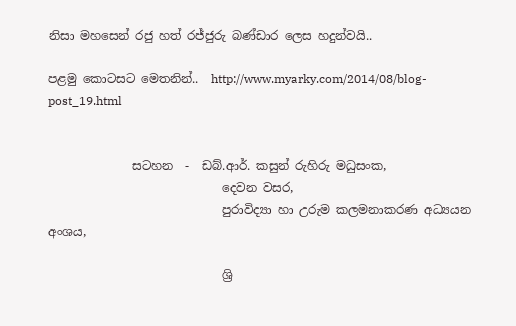නිසා මහසෙන් රජු හත් රජ්ජුරු බණ්ඩාර ලෙස හදුන්වයි..

පළමු කොටසට මෙතනින්..  http://www.myarky.com/2014/08/blog-post_19.html


              සටහන  -  ඩබ්.ආර්. කසුන් රුහිරු මධුසංක,
                             දෙවන වසර,
                             පුරාවිද්‍යා හා උරුම කලමනාකරණ අධ්‍යයන අංශය,

                             ශ්‍රි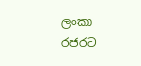ලංකා රජරට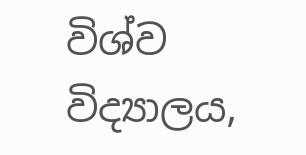විශ්ව විද්‍යාලය,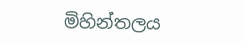මිහින්තලය